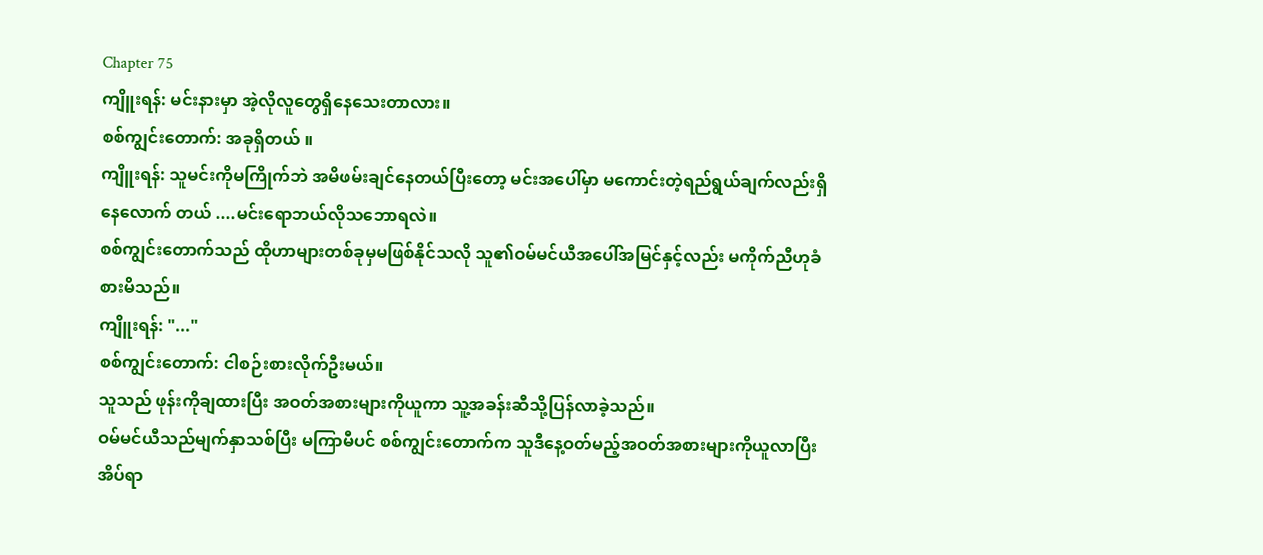Chapter 75
ကျိူးရန်: မင်းနားမှာ အဲ့လိုလူတွေရှိနေသေးတာလား။
စစ်ကျွင်းတောက်: အခုရှိတယ် ။
ကျိူးရန်: သူမင်းကိုမကြိုက်ဘဲ အမိဖမ်းချင်နေတယ်ပြီးတော့ မင်းအပေါ်မှာ မကောင်းတဲ့ရည်ရွယ်ချက်လည်းရှိနေလောက် တယ် ....မင်းရောဘယ်လိုသဘောရလဲ။
စစ်ကျွင်းတောက်သည် ထိုဟာများတစ်ခုမှမဖြစ်နိုင်သလို သူ၏ဝမ်မင်ယီအပေါ်အမြင်နှင့်လည်း မကိုက်ညီဟုခံစားမိသည်။
ကျိူးရန်: "..."
စစ်ကျွင်းတောက်: ငါစဉ်းစားလိုက်ဦးမယ်။
သူသည် ဖုန်းကိုချထားပြီး အဝတ်အစားများကိုယူကာ သူ့အခန်းဆီသို့ပြန်လာခဲ့သည်။
ဝမ်မင်ယီသည်မျက်နှာသစ်ပြီး မကြာမီပင် စစ်ကျွင်းတောက်က သူဒီနေ့ဝတ်မည့်အဝတ်အစားများကိုယူလာပြီး အိပ်ရာ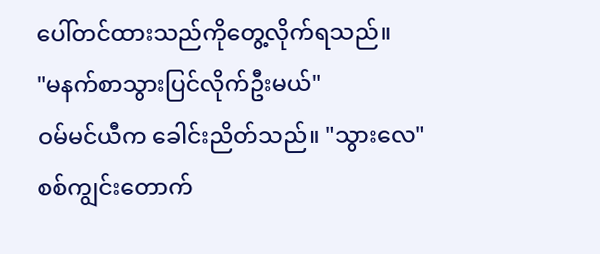ပေါ်တင်ထားသည်ကိုတွေ့လိုက်ရသည်။
"မနက်စာသွားပြင်လိုက်ဦးမယ်"
ဝမ်မင်ယီက ခေါင်းညိတ်သည်။ "သွားလေ"
စစ်ကျွင်းတောက်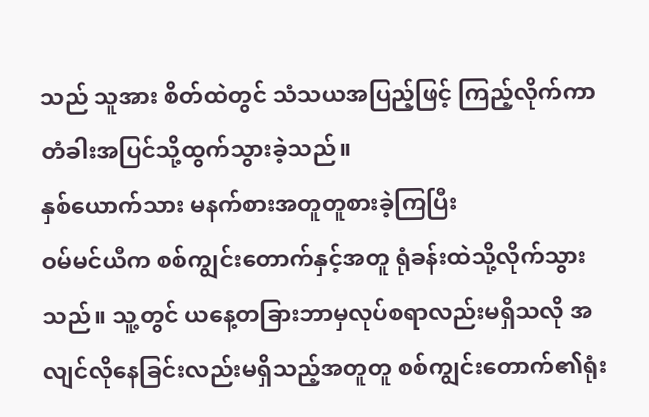သည် သူအား စိတ်ထဲတွင် သံသယအပြည့်ဖြင့် ကြည့်လိုက်ကာ တံခါးအပြင်သို့ထွက်သွားခဲ့သည်။
နှစ်ယောက်သား မနက်စားအတူတူစားခဲ့ကြပြီး
ဝမ်မင်ယီက စစ်ကျွင်းတောက်နှင့်အတူ ရုံခန်းထဲသို့လိုက်သွားသည်။ သူ့တွင် ယနေ့တခြားဘာမှလုပ်စရာလည်းမရှိသလို အလျင်လိုနေခြင်းလည်းမရှိသည့်အတူတူ စစ်ကျွင်းတောက်၏ရုံး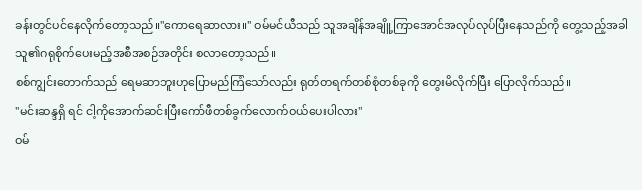ခန်းတွင်ပင်နေလိုက်တော့သည်။"ကောရေဆာလား။" ဝမ်မင်ယီသည် သူအချိန်အချိူ့ကြာအောင်အလုပ်လုပ်ပြီးနေသည်ကို တွေ့သည့်အခါ သူ၏ဂရုစိုက်ပေးမည့်အစီအစဉ်အတိုင်း စလာတော့သည်။
စစ်ကျွင်းတောက်သည် ရေမဆာဘူးဟုပြောမည်ကြံသော်လည်း ရုတ်တရက်တစ်စုံတစ်ခုကို တွေးမိလိုက်ပြီး ပြောလိုက်သည်။
"မင်းဆန္ဒရှိ ရင် ငါ့ကိုအောက်ဆင်းပြီးကော်ဖီတစ်ခွက်လောက်ဝယ်ပေးပါလား"
ဝမ်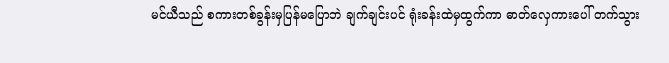မင်ယီသည် စကားတစ်ခွန်းမှပြန်မပြောဘဲ ချက်ချင်းပင် ရုံးခန်းထဲမှထွက်ကာ ဓာတ်လှေကားပေါ် တက်သွား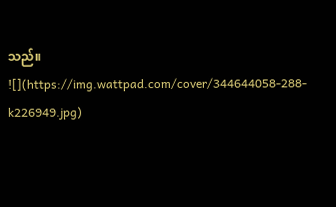သည်။
![](https://img.wattpad.com/cover/344644058-288-k226949.jpg)